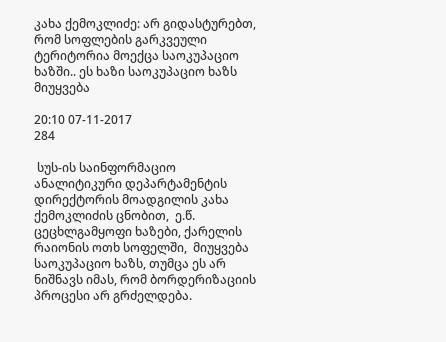კახა ქემოკლიძე: არ გიდასტურებთ, რომ სოფლების გარკვეული ტერიტორია მოექცა საოკუპაციო ხაზში.. ეს ხაზი საოკუპაციო ხაზს მიუყვება

20:10 07-11-2017
284

 სუს-ის საინფორმაციო ანალიტიკური დეპარტამენტის დირექტორის მოადგილის კახა ქემოკლიძის ცნობით,  ე.წ. ცეცხლგამყოფი ხაზები, ქარელის რაიონის ოთხ სოფელში,  მიუყვება საოკუპაციო ხაზს, თუმცა ეს არ ნიშნავს იმას, რომ ბორდერიზაციის პროცესი არ გრძელდება.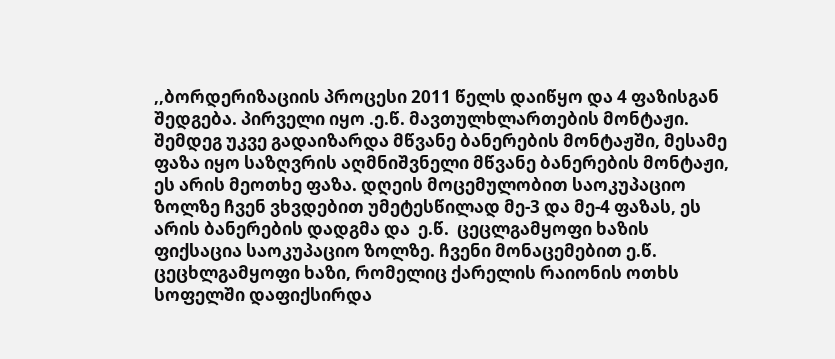,,ბორდერიზაციის პროცესი 2011 წელს დაიწყო და 4 ფაზისგან შედგება. პირველი იყო .ე.წ. მავთულხლართების მონტაჟი. შემდეგ უკვე გადაიზარდა მწვანე ბანერების მონტაჟში, მესამე ფაზა იყო საზღვრის აღმნიშვნელი მწვანე ბანერების მონტაჟი, ეს არის მეოთხე ფაზა. დღეის მოცემულობით საოკუპაციო ზოლზე ჩვენ ვხვდებით უმეტესწილად მე-3 და მე-4 ფაზას, ეს არის ბანერების დადგმა და  ე.წ.  ცეცლგამყოფი ხაზის ფიქსაცია საოკუპაციო ზოლზე. ჩვენი მონაცემებით ე.წ. ცეცხლგამყოფი ხაზი, რომელიც ქარელის რაიონის ოთხს სოფელში დაფიქსირდა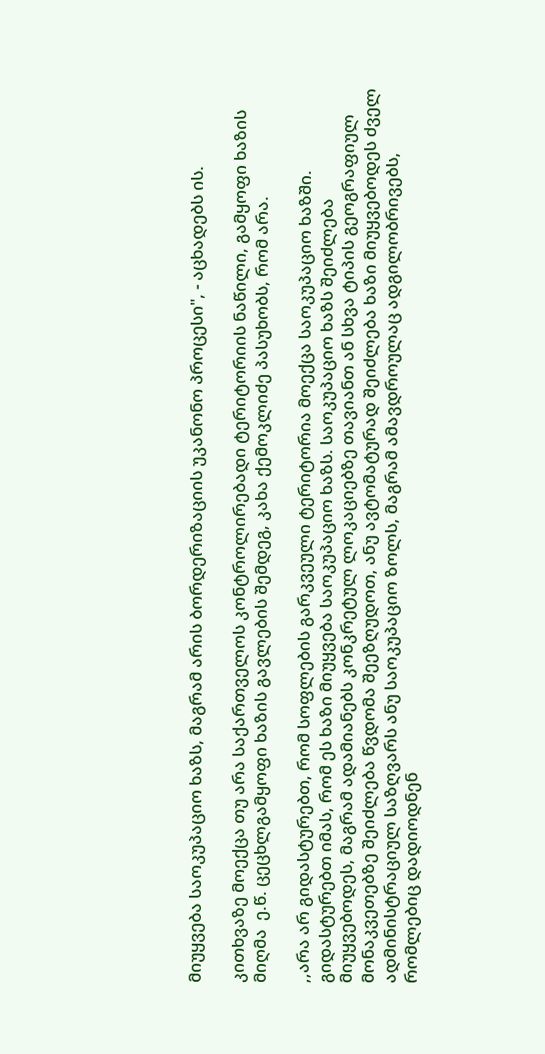მიუყვება საოკუპაციო ხაზს, მაგრამ არის ბორდერიზაციის უკანონო პროცესი", - აცხადებს ის.

კითხვაზე მოექცა თუ არა საქართველოს კონტროლირებადი ტერიტორიის ნაწილი, გამყოფი ხაზის მიღმა  ე.წ. ცეცხლგამყოფი ხაზის გავლების შემდეგ, კახა ქემოკლიძე პასუხობს, რომ არა.

,,არა არ გიდასტურებთ, რომ სოფლების გარკვეული ტერიტორია მოექცა საოკუპაციო ხაზში. გიდასტურებთ იმას, რომ ეს ხაზი მიუყვება საოკუპაციო ხაზს. საოკუპაციო ხაზს შეიძლება მიუყვებოდეს, მაგრამ ადამიანებს კონკრეტულ ლოკაციებზე თავიანთ ან სხვა ტიპის გეოგრაფიულ მონაკვეთებზე შეიძლება წვდომა შეეზღუდოთ, ანუ ავტომატურად შეიძლება ხაზი მიუყვებოდეს ძველ ადმინისტრაციულ საზღვარს ანუ საოკუპაციო ზოლს, მაგრამ ამავდროულაც ადგილობრივებს, რომლებიც დადიოდნენ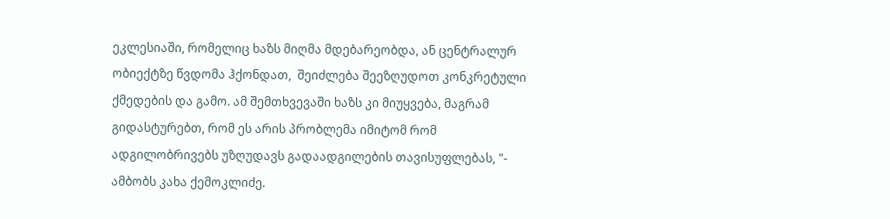ეკლესიაში, რომელიც ხაზს მიღმა მდებარეობდა, ან ცენტრალურ ობიექტზე წვდომა ჰქონდათ,  შეიძლება შეეზღუდოთ კონკრეტული ქმედების და გამო. ამ შემთხვევაში ხაზს კი მიუყვება, მაგრამ გიდასტურებთ, რომ ეს არის პრობლემა იმიტომ რომ ადგილობრივებს უზღუდავს გადაადგილების თავისუფლებას, "- ამბობს კახა ქემოკლიძე.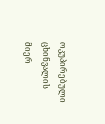ოკუპირებული ცხინვალის მიერ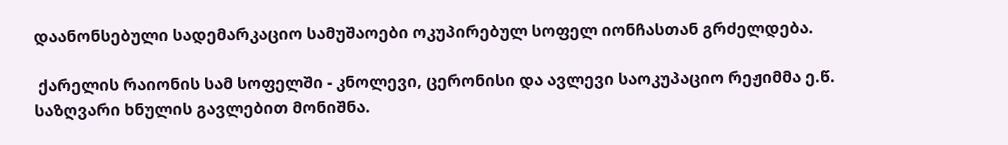დაანონსებული სადემარკაციო სამუშაოები ოკუპირებულ სოფელ იონჩასთან გრძელდება.

 ქარელის რაიონის სამ სოფელში - კნოლევი, ცერონისი და ავლევი საოკუპაციო რეჟიმმა ე.წ. საზღვარი ხნულის გავლებით მონიშნა.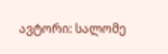ავტორი: სალომე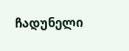ჩადუნელი